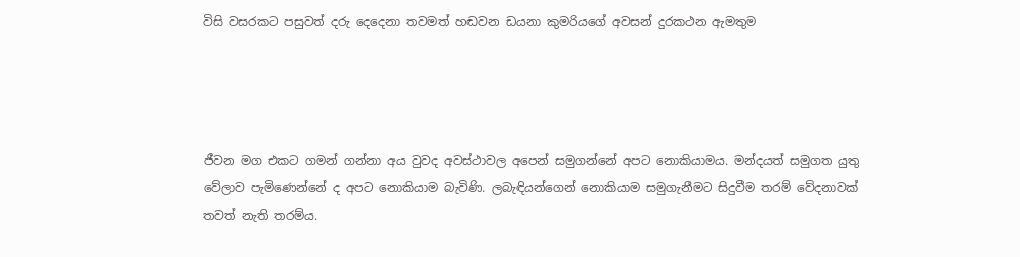විසි වසරකට පසුවත් දරු දෙදෙනා තවමත් හඬවන ඩයනා කුමරියගේ අවසන් දුරකථන ඇමතුම




ජීවන මග එකට ගමන් ගන්නා අය වුවද අවස්ථාවල අපෙන් සමුගන්නේ අපට නොකියාමය. මන්දයත් සමුගත යුතු වේලාව පැමිණෙන්නේ ද අපට නොකියාම බැවිණි. ලබැඳියන්ගෙන් නොකියාම සමුගැනීමට සිදුවීම තරම් වේදනාවක් තවත් නැති තරම්ය.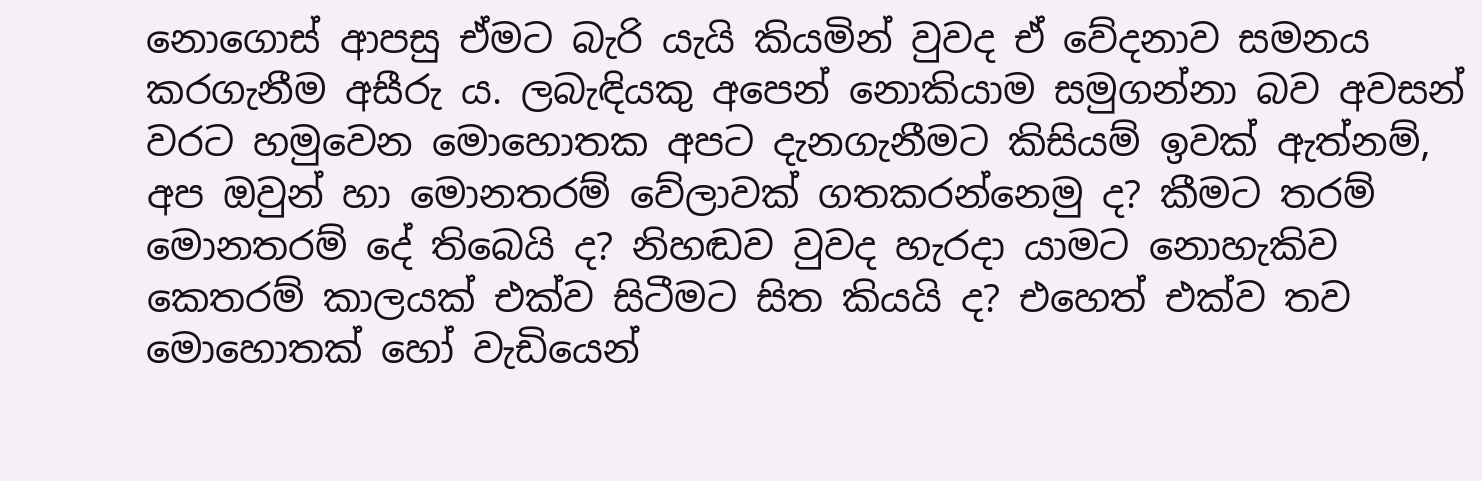නොගොස් ආපසු ඒමට බැරි යැයි කියමින් වුවද ඒ වේදනාව සමනය කරගැනීම අසීරු ය. ලබැඳියකු අපෙන් නොකියාම සමුගන්නා බව අවසන් වරට හමුවෙන මොහොතක අපට දැනගැනීමට කිසියම් ඉවක් ඇත්නම්, අප ඔවුන් හා මොනතරම් වේලාවක් ගතකරන්නෙමු ද? කීමට තරම් මොනතරම් දේ තිබෙයි ද? නිහඬව වුවද හැරදා යාමට නොහැකිව කෙතරම් කාලයක් එක්ව සිටීමට සිත කියයි ද? එහෙත් එක්ව තව මොහොතක් හෝ වැඩියෙන්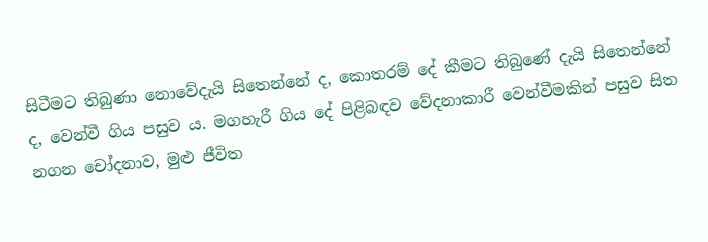සිටීමට තිබුණා නොවේදැයි සිතෙන්නේ ද, කොතරම් දේ කීමට තිබුණේ දැයි සිතෙන්නේ ද, වෙන්වී ගිය පසුව ය. මගහැරී ගිය දේ පිළිබඳව වේදනාකාරී වෙන්වීමකින් පසුව සිත නගන චෝදනාව, මුළු ජීවිත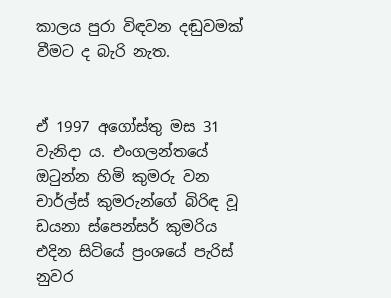කාලය පුරා විඳවන දඬුවමක් වීමට ද බැරි නැත.


ඒ 1997 අගෝස්තු මස 31 වැනිදා ය. එංගලන්තයේ ඔටුන්න හිමි කුමරු වන චාර්ල්ස් කුමරුන්ගේ බිරිඳ වූ ඩයනා ස්පෙන්සර් කුමරිය එදින සිටියේ ප්‍රංශයේ පැරිස් නුවර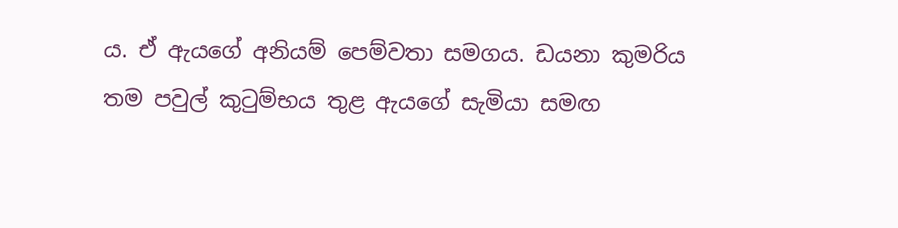ය. ඒ ඇයගේ අනියම් පෙම්වතා සමගය. ඩයනා කුමරිය තම පවුල් කුටුම්භය තුළ ඇයගේ සැමියා සමඟ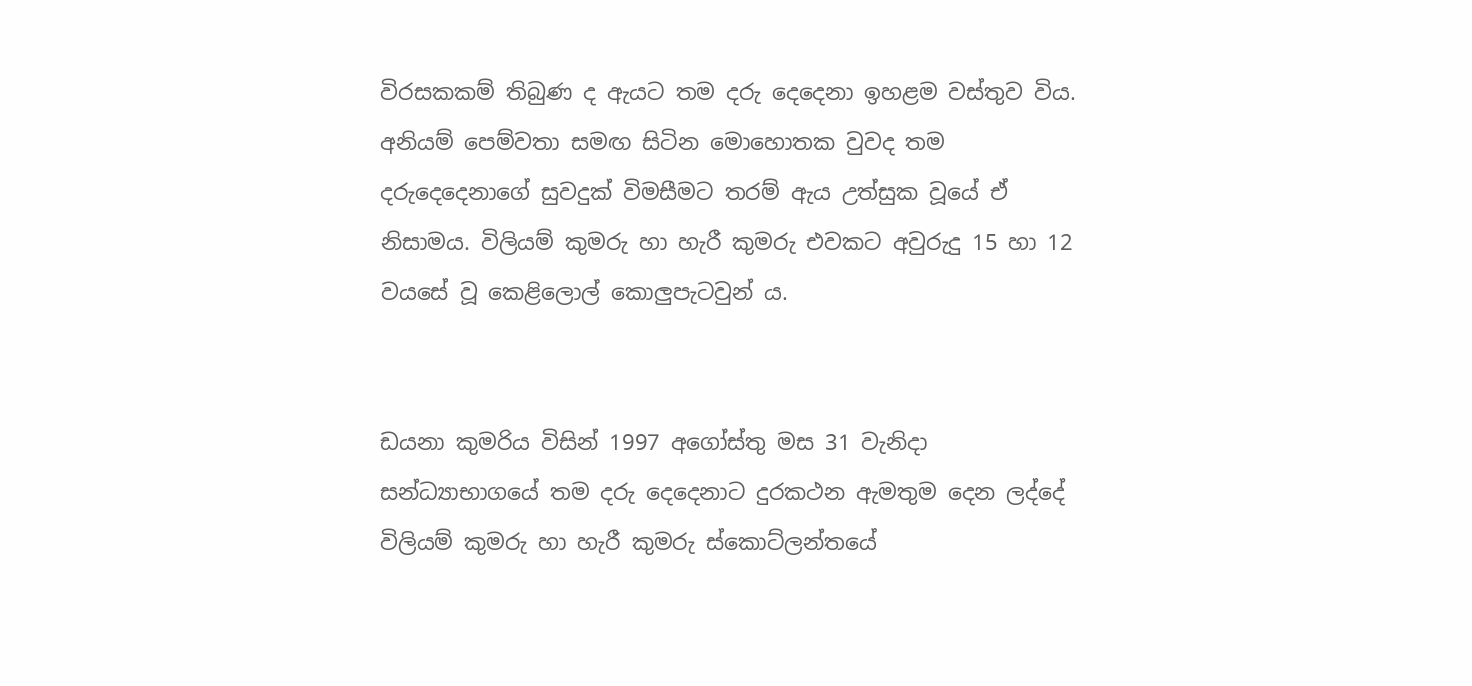විරසකකම් තිබුණ ද ඇයට තම දරු දෙදෙනා ඉහළම වස්තුව විය. අනියම් පෙම්වතා සමඟ සිටින මොහොතක වුවද තම දරුදෙදෙනාගේ සුවදුක් විමසීමට තරම් ඇය උත්සුක වූයේ ඒ නිසාමය. විලියම් කුමරු හා හැරී කුමරු එවකට අවුරුදු 15 හා 12 වයසේ වූ කෙළිලොල් කොලුපැටවුන් ය.


ඩයනා කුමරිය විසින් 1997 අගෝස්තු මස 31 වැනිදා සන්ධ්‍යාභාගයේ තම දරු දෙදෙනාට දුරකථන ඇමතුම දෙන ලද්දේ විලියම් කුමරු හා හැරී කුමරු ස්කොට්ලන්තයේ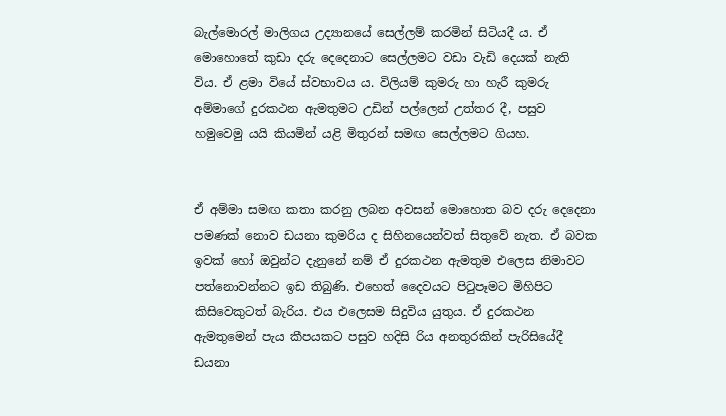බැල්මොරල් මාලිගය උද්‍යානයේ සෙල්ලම් කරමින් සිටියදී ය. ඒ මොහොතේ කුඩා දරු දෙදෙනාට සෙල්ලමට වඩා වැඩි දෙයක් නැති විය. ඒ ළමා වියේ ස්වභාවය ය. විලියම් කුමරු හා හැරී කුමරු අම්මාගේ දුරකථන ඇමතුමට උඩින් පල්ලෙන් උත්තර දී, පසුව හමුවෙමු යයි කියමින් යළි මිතුරන් සමඟ සෙල්ලමට ගියහ.


ඒ අම්මා සමඟ කතා කරනු ලබන අවසන් මොහොත බව දරු දෙදෙනා පමණක් නොව ඩයනා කුමරිය ද සිහිනයෙන්වත් සිතුවේ නැත. ඒ බවක ඉවක් හෝ ඔවුන්ට දැනුනේ නම් ඒ දුරකථන ඇමතුම එලෙස නිමාවට පත්නොවන්නට ඉඩ තිබුණි. එහෙත් දෛවයට පිටුපෑමට මිහිපිට කිසිවෙකුටත් බැරිය. එය එලෙසම සිදුවිය යුතුය. ඒ දුරකථන ඇමතුමෙන් පැය කීපයකට පසුව හදිසි රිය අනතුරකින් පැරිසියේදී ඩයනා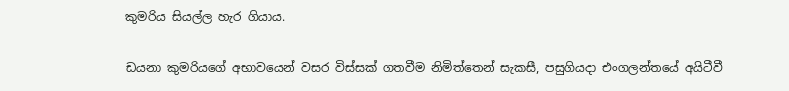කුමරිය සියල්ල හැර ගියාය.


ඩයනා කුමරියගේ අභාවයෙන් වසර විස්සක් ගතවීම නිමිත්තෙන් සැකසී, පසුගියදා එංගලන්තයේ අයිටීවී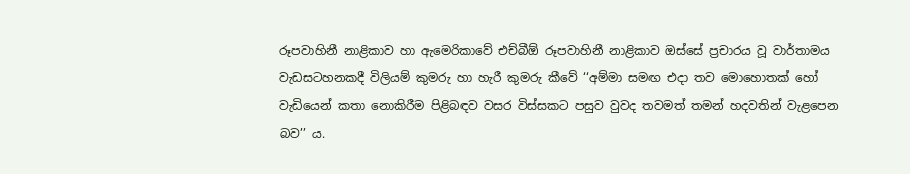රූපවාහිනී නාළිකාව හා ඇමෙරිකාවේ එච්බීඕ රූපවාහිනී නාළිකාව ඔස්සේ ප්‍රචාරය වූ වාර්තාමය වැඩසටහනකදී විලියම් කුමරු හා හැරී කුමරු කීවේ ‘‘අම්මා සමඟ එදා තව මොහොතක් හෝ වැඩියෙන් කතා නොකිරීම පිළිබඳව වසර විස්සකට පසුව වුවද තවමත් තමන් හදවතින් වැළපෙන බව’’ ය.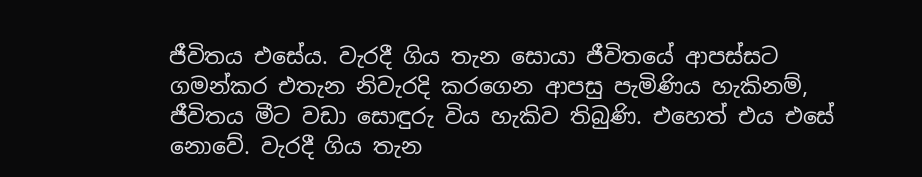ජීවිතය එසේය. වැරදී ගිය තැන සොයා ජීවිතයේ ආපස්සට ගමන්කර එතැන නිවැරදි කරගෙන ආපසු පැමිණිය හැකිනම්, ජීවිතය මීට වඩා සොඳුරු විය හැකිව තිබුණි. එහෙත් එය එසේ නොවේ. වැරදී ගිය තැන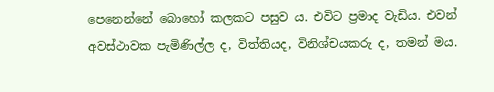පෙනෙන්නේ බොහෝ කලකට පසුව ය. එවිට ප්‍රමාද වැඩිය. එවන් අවස්ථාවක පැමිණිල්ල ද, විත්තියද, විනිශ්චයකරු ද, තමන් මය.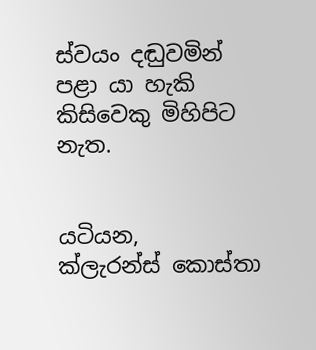ස්වයං දඬුවමින් පළා යා හැකි කිසිවෙකු මිහිපිට නැත.


යටියන,
ක්ලැරන්ස් කොස්තා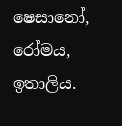ෂෙසානෝ, රෝමය, ඉතාලිය.